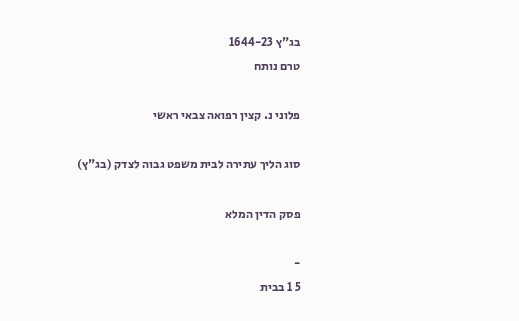בג"ץ 1644-23
טרם נותח

פלוני נ. קצין רפואה צבאי ראשי

סוג הליך עתירה לבית משפט גבוה לצדק (בג"ץ)

פסק הדין המלא

-
5 1 בבית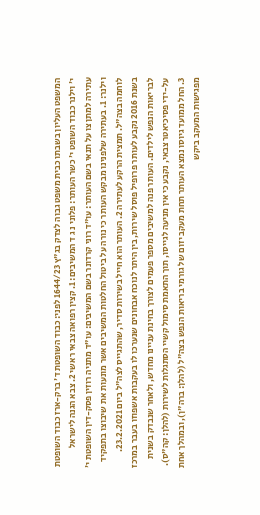המשפט העליון בשבתו כבית משפט גבוה לצדק בג"ץ 1644/23 לפני: כבוד השופטת ד' ברק-ארז כבוד השופטת י' וילנר כבוד השופט י' כשר העותר: פלוני נ ג ד המשיבים: 1. קצין רפואה צבאי ראשי 2. צבא הגנה לישראל עתירה למתן צו על תנאי בשם העותר: עו"ד רוני קרדונר בשם המשיבים: עו"ד מתניה רוזין פסק-דין השופטת י' וילנר: 1. בעתירה שלפנינו מבקש העותר כי נורה על ביטול החלטות המשיבים אשר מונעות את שיבוצו בתפקיד לוחמה בצה"ל. תמצית הרקע לעתירה 2. העותר הוא חייל בשירות סדיר, שהתגייס לצה"ל ביום 23.2.2021. בשנת 2016 נקבע לעותר פרופיל פוסל שירות, בין היתר לנוכח אבחונים שנערכו לו בעקבות אשפוזו בעבר במרכז לבריאות הנפש לילדים. העותר פנה למשיבים מספר פעמים לצורך בחינת עניינו מחדש, ולאחר שנבדק בשנית על-ידי פסיכיאטר צבאי, נקבע כי אין מניעה לגייסו, תוך התאמת סימול קשיי הסתגלות לשירות (להלן: קה"ס). 3. החל ממועד גיוסו נמצא העותר תחת מעקב יזום של גורמי בריאות הנפש בצה"ל (להלן: ברה"ן), ובמהלך אחת מפגישות המעקב ביקש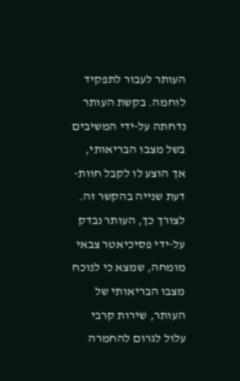העותר לעבור לתפקיד לוחמה. בקשת העותר נדחתה על-ידי המשיבים בשל מצבו הבריאותי, אך הוצע לו לקבל חוות-דעת שנייה בהקשר זה. לצורך כך, העותר נבדק על-ידי פסיכיאטר צבאי מומחה, שמצא כי לנוכח מצבו הבריאותי של העותר, שירות קרבי עלול לגרום להחמרה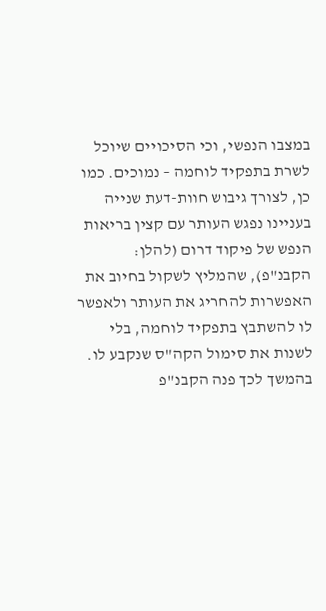במצבו הנפשי, וכי הסיכויים שיוכל לשרת בתפקיד לוחמה – נמוכים. כמו כן, לצורך גיבוש חוות-דעת שנייה בעניינו נפגש העותר עם קצין בריאות הנפש של פיקוד דרום (להלן: הקבנ"פ), שהמליץ לשקול בחיוב את האפשרות להחריג את העותר ולאפשר לו להשתבץ בתפקיד לוחמה, בלי לשנות את סימול הקה"ס שנקבע לו. בהמשך לכך פנה הקבנ"פ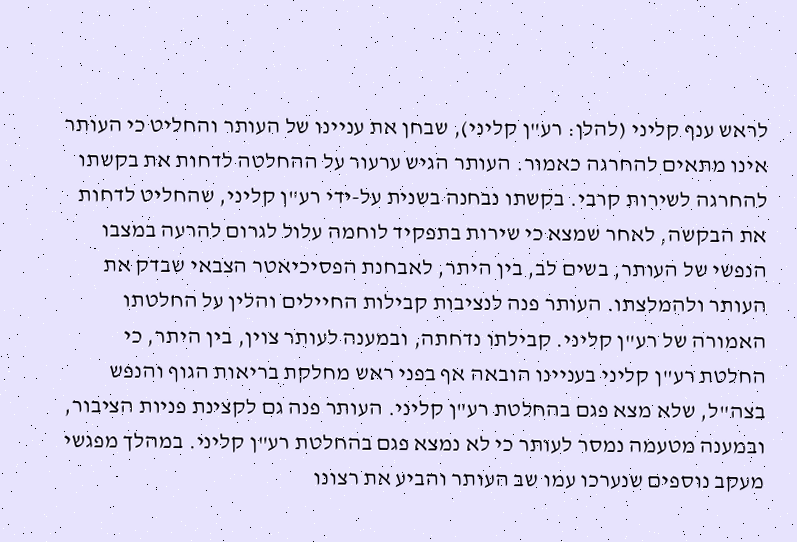לראש ענף קליני (להלן: רע"ן קליני), שבחן את עניינו של העותר והחליט כי העותר אינו מתאים להחרגה כאמור. העותר הגיש ערעור על ההחלטה לדחות את בקשתו להחרגה לשירות קרבי. בקשתו נבחנה בשנית על-ידי רע"ן קליני, שהחליט לדחות את הבקשה, לאחר שמצא כי שירות בתפקיד לוחמה עלול לגרום להרעה במצבו הנפשי של העותר, בשים לב, בין היתר, לאבחנת הפסיכיאטר הצבאי שבדק את העותר ולהמלצתו. העותר פנה לנציבות קבילות החיילים והלין על החלטתו האמורה של רע"ן קליני. קבילתו נדחתה, ובמענה לעותר צוין, בין היתר, כי החלטת רע"ן קליני בעניינו הובאה אף בפני ראש מחלקת בריאות הגוף והנפש בצה"ל, שלא מצא פגם בהחלטת רע"ן קליני. העותר פנה גם לקצינת פניות הציבור, ובמענה מטעמה נמסר לעותר כי לא נמצא פגם בהחלטת רע"ן קליני. במהלך מפגשי מעקב נוספים שנערכו עמו שב העותר והביע את רצונו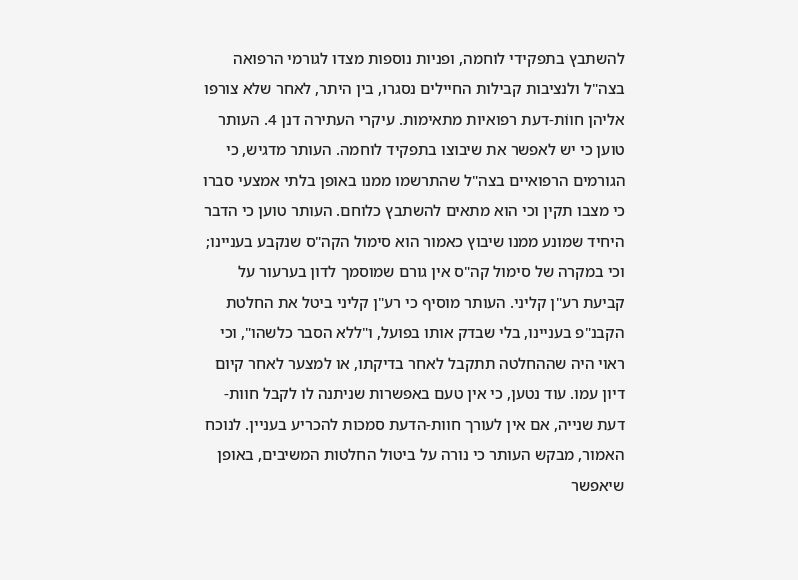להשתבץ בתפקידי לוחמה, ופניות נוספות מצדו לגורמי הרפואה בצה"ל ולנציבות קבילות החיילים נסגרו, בין היתר, לאחר שלא צורפו אליהן חווֹת-דעת רפואיות מתאימות. עיקרי העתירה דנן 4. העותר טוען כי יש לאפשר את שיבוצו בתפקיד לוחמה. העותר מדגיש, כי הגורמים הרפואיים בצה"ל שהתרשמו ממנו באופן בלתי אמצעי סברו כי מצבו תקין וכי הוא מתאים להשתבץ כלוחם. העותר טוען כי הדבר היחיד שמונע ממנו שיבוץ כאמור הוא סימול הקה"ס שנקבע בעניינו; וכי במקרה של סימול קה"ס אין גורם שמוסמך לדון בערעור על קביעת רע"ן קליני. העותר מוסיף כי רע"ן קליני ביטל את החלטת הקבנ"פ בעניינו, בלי שבדק אותו בפועל, ו"ללא הסבר כלשהו", וכי ראוי היה שההחלטה תתקבל לאחר בדיקתו, או למצער לאחר קיום דיון עמו. עוד נטען, כי אין טעם באפשרות שניתנה לו לקבל חוות-דעת שנייה, אם אין לעורך חוות-הדעת סמכות להכריע בעניין. לנוכח האמור, מבקש העותר כי נורה על ביטול החלטות המשיבים, באופן שיאפשר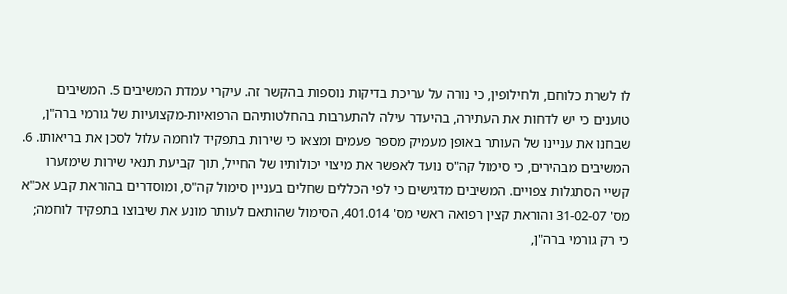לו לשרת כלוחם, ולחילופין, כי נורה על עריכת בדיקות נוספות בהקשר זה. עיקרי עמדת המשיבים 5. המשיבים טוענים כי יש לדחות את העתירה, בהיעדר עילה להתערבות בהחלטותיהם הרפואיות-מקצועיות של גורמי ברה"ן, שבחנו את עניינו של העותר באופן מעמיק מספר פעמים ומצאו כי שירות בתפקיד לוחמה עלול לסכן את בריאותו. 6. המשיבים מבהירים, כי סימול קה"ס נועד לאפשר את מיצוי יכולותיו של החייל, תוך קביעת תנאי שירות שימזערו קשיי הסתגלות צפויים. המשיבים מדגישים כי לפי הכללים שחלים בעניין סימול קה"ס, ומוסדרים בהוראת קבע אכ"א מס' 31-02-07 והוראת קצין רפואה ראשי מס' 401.014, הסימול שהותאם לעותר מונע את שיבוצו בתפקיד לוחמה; כי רק גורמי ברה"ן,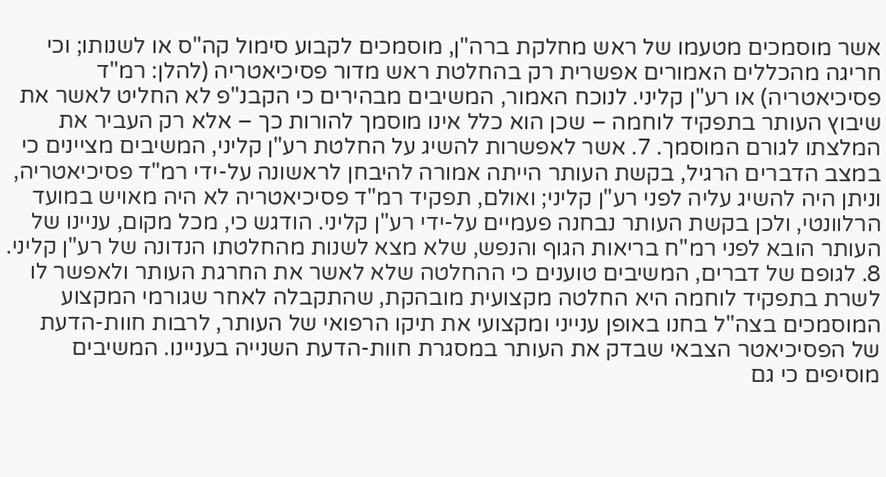אשר מוסמכים מטעמו של ראש מחלקת ברה"ן, מוסמכים לקבוע סימול קה"ס או לשנותו; וכי חריגה מהכללים האמורים אפשרית רק בהחלטת ראש מדור פסיכיאטריה (להלן: רמ"ד פסיכיאטריה) או רע"ן קליני. לנוכח האמור, המשיבים מבהירים כי הקבנ"פ לא החליט לאשר את שיבוץ העותר בתפקיד לוחמה – שכן הוא כלל אינו מוסמך להורות כך – אלא רק העביר את המלצתו לגורם המוסמך. 7. אשר לאפשרות להשיג על החלטת רע"ן קליני, המשיבים מציינים כי במצב הדברים הרגיל, בקשת העותר הייתה אמורה להיבחן לראשונה על-ידי רמ"ד פסיכיאטריה, וניתן היה להשיג עליה לפני רע"ן קליני; ואולם, תפקיד רמ"ד פסיכיאטריה לא היה מאויש במועד הרלוונטי, ולכן בקשת העותר נבחנה פעמיים על-ידי רע"ן קליני. הודגש כי, מכל מקום, עניינו של העותר הובא לפני רמ"ח בריאות הגוף והנפש, שלא מצא לשנות מהחלטתו הנדונה של רע"ן קליני. 8. לגופם של דברים, המשיבים טוענים כי ההחלטה שלא לאשר את החרגת העותר ולאפשר לו לשרת בתפקיד לוחמה היא החלטה מקצועית מובהקת, שהתקבלה לאחר שגורמי המקצוע המוסמכים בצה"ל בחנו באופן ענייני ומקצועי את תיקו הרפואי של העותר, לרבות חוות-הדעת של הפסיכיאטר הצבאי שבדק את העותר במסגרת חוות-הדעת השנייה בעניינו. המשיבים מוסיפים כי גם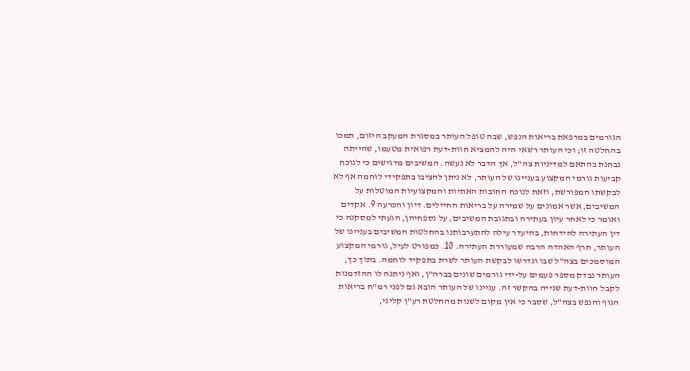הגורמים במרפאת בריאות הנפש, שבה טופל העותר במסגרת המעקב היזום, תמכו בהחלטה זו; וכי העותר רשאי היה להמציא חוות-דעת רפואית מטעמו, שהייתה נבחנת בהתאם למדיניות צה"ל, אך הדבר לא נעשה. המשיבים מדגישים כי לנוכח קביעות גורמי המקצוע בעניינו של העותר, לא ניתן להציבו בתפקידי לוחמה אף לא לבקשתו המפורשת, וזאת לנוכח החובות האתיות והמקצועיות המוטלות על המשיבים, אשר אמונים על שמירה על בריאות החיילים. דיון והכרעה 9. אקדים ואומר כי לאחר עיון בעתירה ובתגובת המשיבים, על נספחיהן, הגעתי למסקנה כי דין העתירה להידחות, בהיעדר עילה להתערבותנו בהחלטות המשיבים בעניינו של העותר, חרף האהדה הרבה שמעוררת העתירה. 10. כמפורט לעיל, גורמי המקצוע המוסמכים בצה"ל שבו ונדרשו לבקשת העותר לשרת בתפקיד לוחמה. בתוך כך, העותר נבדק מספר פעמים על-ידי גורמים שונים בברה"ן, ואף ניתנה לו ההזדמנות לקבל חוות-דעת שנייה בהקשר זה. עניינו של העותר הובא גם לפני רמ"ח בריאות הגוף והנפש בצה"ל, שסבר כי אין מקום לשנות מהחלטת רע"ן קליני,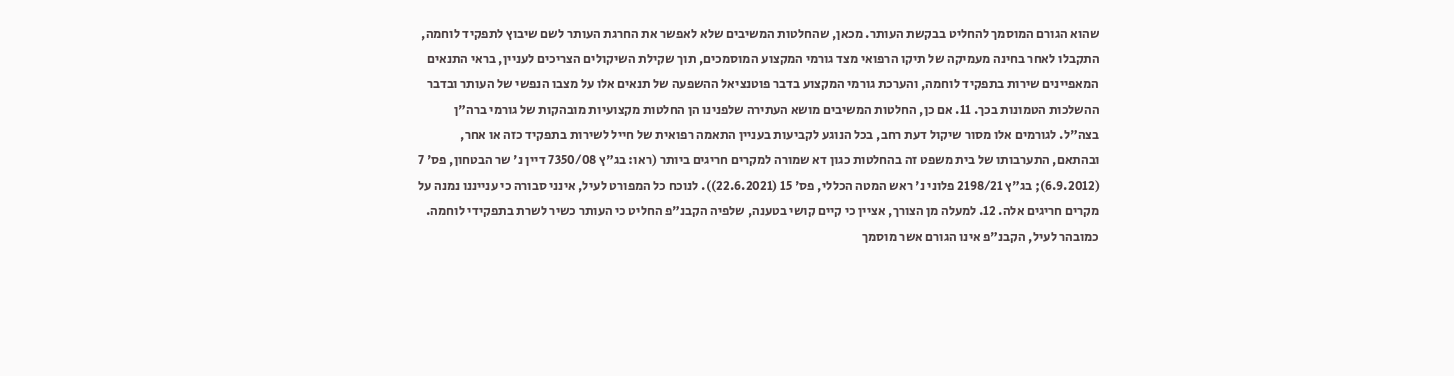שהוא הגורם המוסמך להחליט בבקשת העותר. מכאן, שהחלטות המשיבים שלא לאפשר את החרגת העותר לשם שיבוץ לתפקיד לוחמה, התקבלו לאחר בחינה מעמיקה של תיקו הרפואי מצד גורמי המקצוע המוסמכים, תוך שקילת השיקולים הצריכים לעניין, בראי התנאים המאפיינים שירות בתפקיד לוחמה, והערכת גורמי המקצוע בדבר פוטנציאל ההשפעה של תנאים אלו על מצבו הנפשי של העותר ובדבר ההשלכות הטמונות בכך. 11. אם כן, החלטות המשיבים מושא העתירה שלפנינו הן החלטות מקצועיות מובהקות של גורמי ברה"ן בצה"ל. לגורמים אלו מסור שיקול דעת רחב, בכל הנוגע לקביעות בעניין התאמה רפואית של חייל לשירות בתפקיד כזה או אחר, ובהתאם, התערבותו של בית משפט זה בהחלטות כגון דא שמורה למקרים חריגים ביותר (ראו: בג"ץ 7350/08 דיין נ' שר הבטחון, פס' 7 (6.9.2012); בג"ץ 2198/21 פלוני נ' ראש המטה הכללי, פס' 15 (22.6.2021)). לנוכח כל המפורט לעיל, אינני סבורה כי ענייננו נמנה על מקרים חריגים אלה. 12. למעלה מן הצורך, אציין כי קיים קושי בטענה, שלפיה הקבנ"פ החליט כי העותר כשיר לשרת בתפקידי לוחמה. כמובהר לעיל, הקבנ"פ אינו הגורם אשר מוסמך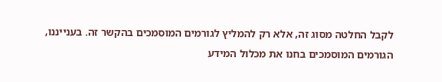לקבל החלטה מסוג זה, אלא רק להמליץ לגורמים המוסמכים בהקשר זה. בענייננו, הגורמים המוסמכים בחנו את מכלול המידע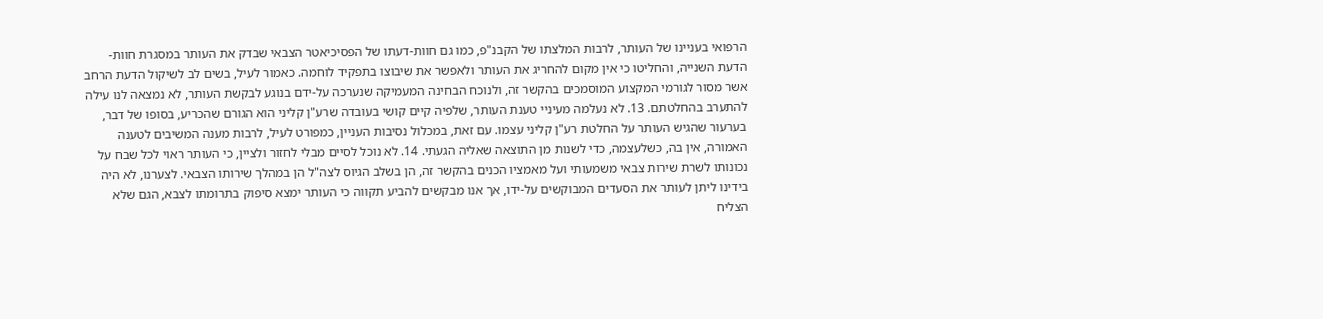הרפואי בעניינו של העותר, לרבות המלצתו של הקבנ"פ, כמו גם חוות-דעתו של הפסיכיאטר הצבאי שבדק את העותר במסגרת חוות-הדעת השנייה, והחליטו כי אין מקום להחריג את העותר ולאפשר את שיבוצו בתפקיד לוחמה. כאמור לעיל, בשים לב לשיקול הדעת הרחב אשר מסור לגורמי המקצוע המוסמכים בהקשר זה, ולנוכח הבחינה המעמיקה שנערכה על-ידם בנוגע לבקשת העותר, לא נמצאה לנו עילה להתערב בהחלטתם. 13. לא נעלמה מעיניי טענת העותר, שלפיה קיים קושי בעובדה שרע"ן קליני הוא הגורם שהכריע, בסופו של דבר, בערעור שהגיש העותר על החלטת רע"ן קליני עצמו. עם זאת, במכלול נסיבות העניין, כמפורט לעיל, לרבות מענה המשיבים לטענה האמורה, אין בה, כשלעצמה, כדי לשנות מן התוצאה שאליה הגעתי. 14. לא נוכל לסיים מבלי לחזור ולציין, כי העותר ראוי לכל שבח על נכונותו לשרת שירות צבאי משמעותי ועל מאמציו הכנים בהקשר זה, הן בשלב הגיוס לצה"ל הן במהלך שירותו הצבאי. לצערנו, לא היה בידינו ליתן לעותר את הסעדים המבוקשים על-ידו, אך אנו מבקשים להביע תקווה כי העותר ימצא סיפוק בתרומתו לצבא, הגם שלא הצליח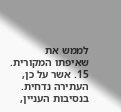לממש את שאיפתו המקורית. 15. אשר על כן, העתירה נדחית. בנסיבות העניין,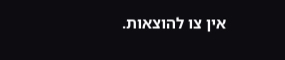אין צו להוצאות.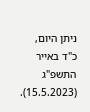ניתן היום, כ"ד באייר התשפ"ג (15.5.2023).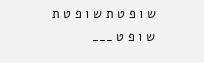ש ו פ ט ת ש ו פ ט ת ש ו פ ט ___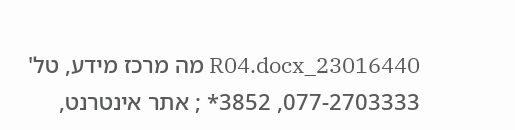23016440_R04.docx מה מרכז מידע, טל' 077-2703333, 3852* ; אתר אינטרנט,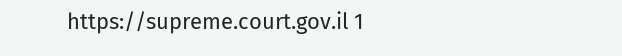https://supreme.court.gov.il 1